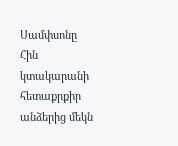Սամփսոնը Հին կտակարանի հետաքրքիր անձերից մեկն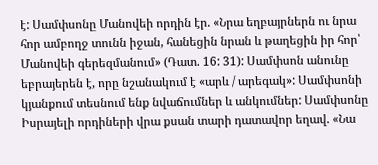է: Սամփսոնը Մանովեի որդին էր. «Նրա եղբայրներն ու նրա հոր ամբողջ տունն իջան, հանեցին նրան և թաղեցին իր հոր՝ Մանովեի գերեզմանում» (Դատ. 16: 31): Սամփսոն անունը եբրայերեն է, որը նշանակում է «արև / արեգակ»: Սամփսոնի կյանքում տեսնում ենք նվաճումներ և անկումներ: Սամփսոնը Իսրայելի որդիների վրա քսան տարի դատավոր եղավ. «Նա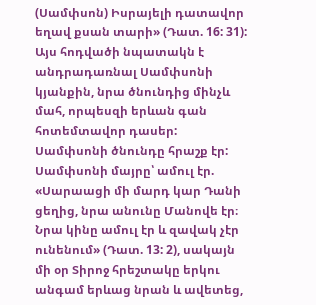(Սամփսոն) Իսրայելի դատավոր եղավ քսան տարի» (Դատ. 16: 31): Այս հոդվածի նպատակն է անդրադառնալ Սամփսոնի կյանքին, նրա ծնունդից մինչև մահ, որպեսզի երևան գան հոտեմտավոր դասեր:
Սամփսոնի ծնունդը հրաշք էր: Սամփսոնի մայրը՝ ամուլ էր. «Սարաացի մի մարդ կար Դանի ցեղից, նրա անունը Մանովե էր։ Նրա կինը ամուլ էր և զավակ չէր ունենում» (Դատ. 13: 2), սակայն մի օր Տիրոջ հրեշտակը երկու անգամ երևաց նրան և ավետեց,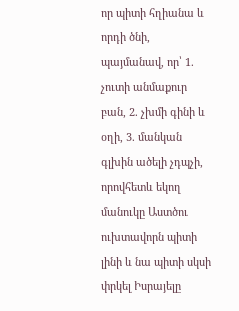որ պիտի հղիանա և որդի ծնի, պայմանավ, որ՝ 1. չուտի անմաքուր բան, 2. չխմի գինի և օղի, 3. մանկան գլխին ածելի չդպչի, որովհետև եկող մանուկը Աստծու ուխտավորն պիտի լինի և նա պիտի սկսի փրկել Իսրայելը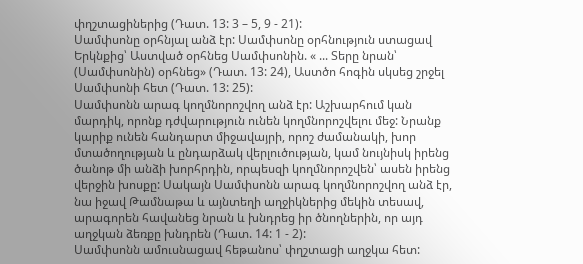փղշտացիներից (Դատ. 13: 3 – 5, 9 - 21):
Սամփսոնը օրհնյալ անձ էր: Սամփսոնը օրհնություն ստացավ Երկնքից՝ Աստված օրհնեց Սամփսոնին. « ... Տերը նրան՝ (Սամփսոնին) օրհնեց» (Դատ. 13: 24), Աստծո հոգին սկսեց շրջել Սամփսոնի հետ (Դատ. 13: 25):
Սամփսոնն արագ կողմնորոշվող անձ էր: Աշխարհում կան մարդիկ, որոնք դժվարություն ունեն կողմնորոշվելու մեջ: Նրանք կարիք ունեն հանդարտ միջավայրի, որոշ ժամանակի, խոր մտածողության և ընդարձակ վերլուծության, կամ նույնիսկ իրենց ծանոթ մի անձի խորհրդին, որպեսզի կողմնորոշվեն՝ ասեն իրենց վերջին խոսքը: Սակայն Սամփսոնն արագ կողմնորոշվող անձ էր, նա իջավ Թամնաթա և այնտեղի աղջիկներից մեկին տեսավ, արագորեն հավանեց նրան և խնդրեց իր ծնողներին, որ այդ աղջկան ձեռքը խնդրեն (Դատ. 14: 1 - 2):
Սամփսոնն ամուսնացավ հեթանոս՝ փղշտացի աղջկա հետ: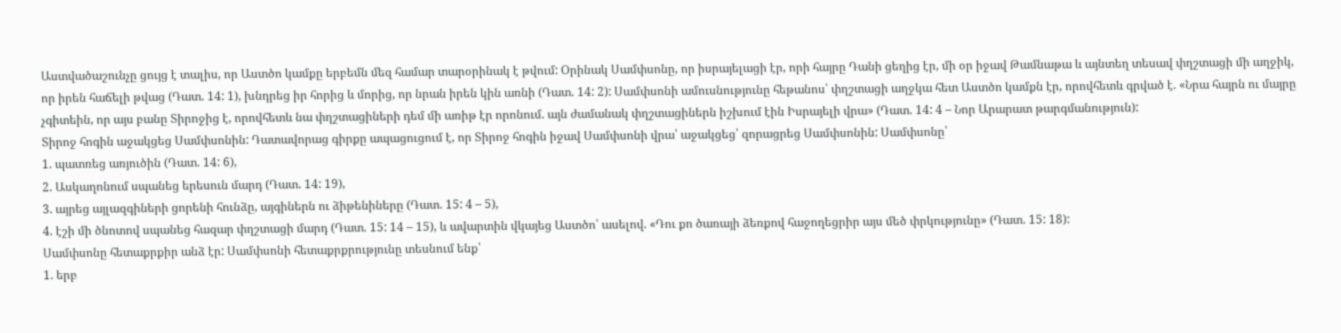Աստվածաշունչը ցույց է տալիս, որ Աստծո կամքը երբեմն մեզ համար տարօրինակ է թվում: Օրինակ Սամփսոնը, որ իսրայելացի էր, որի հայրը Դանի ցեղից էր, մի օր իջավ Թամնաթա և այնտեղ տեսավ փղշտացի մի աղջիկ, որ իրեն հաճելի թվաց (Դատ. 14: 1), խնդրեց իր հորից և մորից, որ նրան իրեն կին առնի (Դատ. 14: 2): Սամփսոնի ամուսնությունը հեթանոս՝ փղշտացի աղջկա հետ Աստծո կամքն էր, որովհետև գրված է. «Նրա հայրն ու մայրը չգիտեին, որ այս բանը Տիրոջից է, որովհետև նա փղշտացիների դեմ մի առիթ էր որոնում. այն ժամանակ փղշտացիներն իշխում էին Իսրայելի վրա» (Դատ. 14: 4 – Նոր Արարատ թարգմանություն):
Տիրոջ հոգին աջակցեց Սամփսոնին: Դատավորաց գիրքը ապացուցում է, որ Տիրոջ հոգին իջավ Սամփսոնի վրա՝ աջակցեց՝ զորացրեց Սամփսոնին: Սամփսոնը՝
1. պատռեց առյուծին (Դատ. 14: 6),
2. Ասկաղոնում սպանեց երեսուն մարդ (Դատ. 14: 19),
3. այրեց այլազգիների ցորենի հունձը, այգիներն ու ձիթենիները (Դատ. 15: 4 – 5),
4. էշի մի ծնոտով սպանեց հազար փղշտացի մարդ (Դատ. 15: 14 – 15), և ավարտին վկայեց Աստծո՝ ասելով. «Դու քո ծառայի ձեռքով հաջողեցրիր այս մեծ փրկությունը» (Դատ. 15: 18):
Սամփսոնը հետաքրքիր անձ էր: Սամփսոնի հետաքրքրությունը տեսնում ենք՝
1. երբ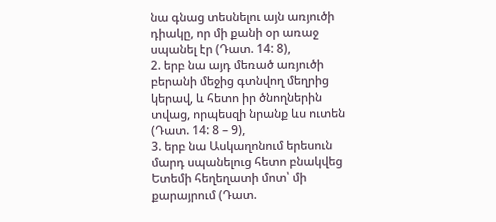նա գնաց տեսնելու այն առյուծի դիակը, որ մի քանի օր առաջ սպանել էր (Դատ. 14: 8),
2. երբ նա այդ մեռած առյուծի բերանի մեջից գտնվող մեղրից կերավ, և հետո իր ծնողներին տվաց, որպեսզի նրանք ևս ուտեն (Դատ. 14: 8 – 9),
3. երբ նա Ասկաղոնում երեսուն մարդ սպանելուց հետո բնակվեց Ետեմի հեղեղատի մոտ՝ մի քարայրում (Դատ.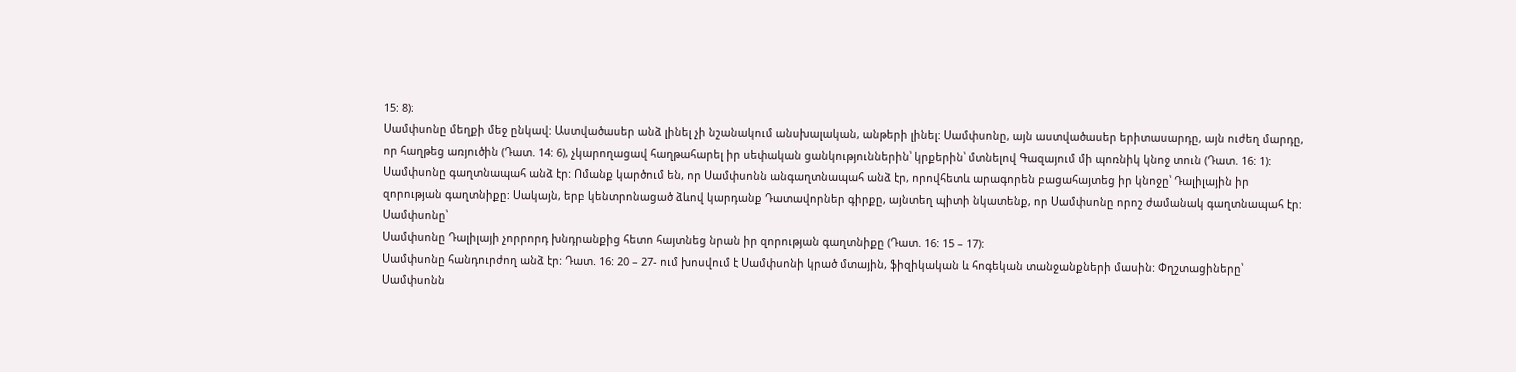15: 8)։
Սամփսոնը մեղքի մեջ ընկավ: Աստվածասեր անձ լինել չի նշանակում անսխալական, անթերի լինել: Սամփսոնը, այն աստվածասեր երիտասարդը, այն ուժեղ մարդը, որ հաղթեց առյուծին (Դատ. 14: 6), չկարողացավ հաղթահարել իր սեփական ցանկություններին՝ կրքերին՝ մտնելով Գազայում մի պոռնիկ կնոջ տուն (Դատ. 16: 1):
Սամփսոնը գաղտնապահ անձ էր: Ոմանք կարծում են, որ Սամփսոնն անգաղտնապահ անձ էր, որովհետև արագորեն բացահայտեց իր կնոջը՝ Դալիլային իր զորության գաղտնիքը: Սակայն, երբ կենտրոնացած ձևով կարդանք Դատավորներ գիրքը, այնտեղ պիտի նկատենք, որ Սամփսոնը որոշ ժամանակ գաղտնապահ էր: Սամփսոնը՝
Սամփսոնը Դալիլայի չորրորդ խնդրանքից հետո հայտնեց նրան իր զորության գաղտնիքը (Դատ. 16: 15 – 17):
Սամփսոնը հանդուրժող անձ էր: Դատ. 16: 20 – 27- ում խոսվում է Սամփսոնի կրած մտային, ֆիզիկական և հոգեկան տանջանքների մասին: Փղշտացիները՝
Սամփսոնն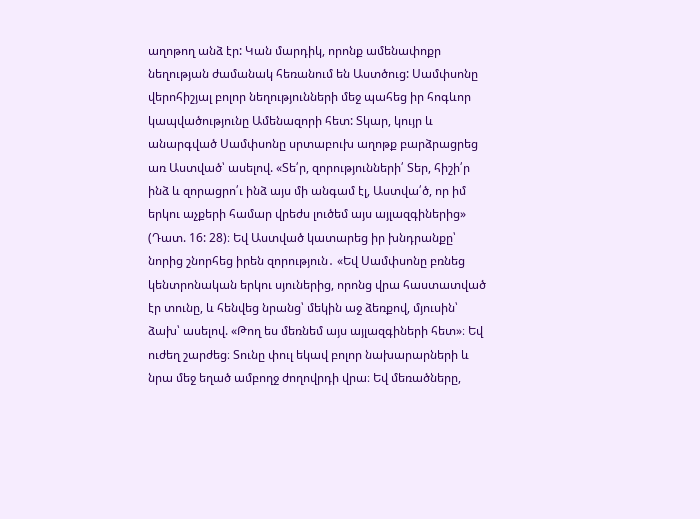աղոթող անձ էր: Կան մարդիկ, որոնք ամենափոքր նեղության ժամանակ հեռանում են Աստծուց: Սամփսոնը վերոհիշյալ բոլոր նեղությունների մեջ պահեց իր հոգևոր կապվածությունը Ամենազորի հետ: Տկար, կույր և անարգված Սամփսոնը սրտաբուխ աղոթք բարձրացրեց առ Աստված՝ ասելով. «Տե՛ր, զորությունների՛ Տեր, հիշի՛ր ինձ և զորացրո՛ւ ինձ այս մի անգամ էլ, Աստվա՛ծ, որ իմ երկու աչքերի համար վրեժս լուծեմ այս այլազգիներից» (Դատ. 16: 28)։ Եվ Աստված կատարեց իր խնդրանքը՝ նորից շնորհեց իրեն զորություն․ «Եվ Սամփսոնը բռնեց կենտրոնական երկու սյուներից, որոնց վրա հաստատված էր տունը, և հենվեց նրանց՝ մեկին աջ ձեռքով, մյուսին՝ ձախ՝ ասելով. «Թող ես մեռնեմ այս այլազգիների հետ»։ Եվ ուժեղ շարժեց։ Տունը փուլ եկավ բոլոր նախարարների և նրա մեջ եղած ամբողջ ժողովրդի վրա։ Եվ մեռածները,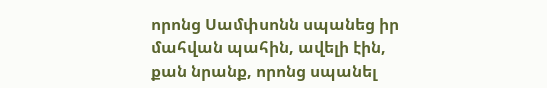որոնց Սամփսոնն սպանեց իր մահվան պահին, ավելի էին, քան նրանք, որոնց սպանել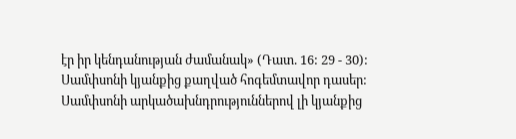էր իր կենդանության ժամանակ» (Դատ. 16: 29 - 30):
Սամփսոնի կյանքից քաղված հոգեմտավոր դասեր: Սամփսոնի արկածախնդրություններով լի կյանքից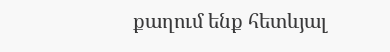քաղում ենք հետևյալ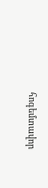հոգեմտավոր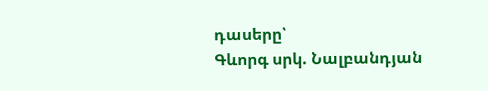դասերը՝
Գևորգ սրկ. Նալբանդյան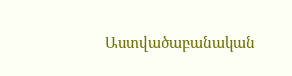Աստվածաբանական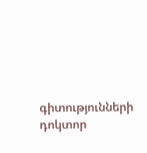գիտությունների դոկտոր